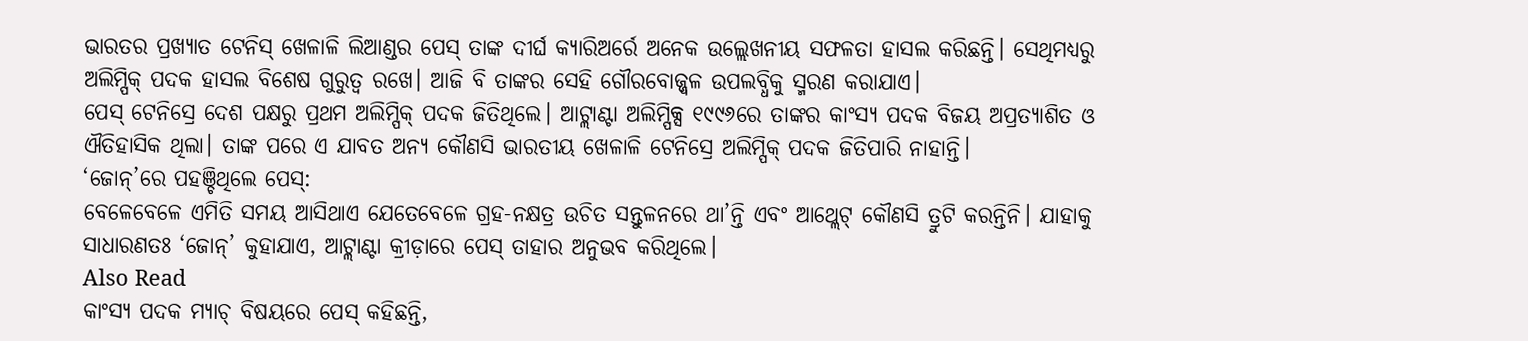ଭାରତର ପ୍ରଖ୍ୟାତ ଟେନିସ୍ ଖେଳାଳି ଲିଆଣ୍ଡର ପେସ୍ ତାଙ୍କ ଦୀର୍ଘ କ୍ୟାରିଅର୍ରେ ଅନେକ ଉଲ୍ଲେଖନୀୟ ସଫଳତା ହାସଲ କରିଛନ୍ତି। ସେଥିମଧ୍ୟରୁ ଅଲିମ୍ପିକ୍ ପଦକ ହାସଲ ବିଶେଷ ଗୁରୁତ୍ୱ ରଖେ। ଆଜି ବି ତାଙ୍କର ସେହି ଗୌରବୋଜ୍ଜ୍ୱଳ ଉପଲବ୍ଧିକୁ ସ୍ମରଣ କରାଯାଏ।
ପେସ୍ ଟେନିସ୍ରେ ଦେଶ ପକ୍ଷରୁ ପ୍ରଥମ ଅଲିମ୍ପିକ୍ ପଦକ ଜିତିଥିଲେ। ଆଟ୍ଲାଣ୍ଟା ଅଲିମ୍ପିକ୍ସ ୧୯୯୬ରେ ତାଙ୍କର କାଂସ୍ୟ ପଦକ ବିଜୟ ଅପ୍ରତ୍ୟାଶିତ ଓ ଐତିହାସିକ ଥିଲା। ତାଙ୍କ ପରେ ଏ ଯାବତ ଅନ୍ୟ କୌଣସି ଭାରତୀୟ ଖେଳାଳି ଟେନିସ୍ରେ ଅଲିମ୍ପିକ୍ ପଦକ ଜିତିପାରି ନାହାନ୍ତି।
‘ଜୋନ୍’ରେ ପହଞ୍ଚିଥିଲେ ପେସ୍:
ବେଳେବେଳେ ଏମିତି ସମୟ ଆସିଥାଏ ଯେତେବେଳେ ଗ୍ରହ-ନକ୍ଷତ୍ର ଉଚିତ ସନ୍ତୁଳନରେ ଥା’ନ୍ତି ଏବଂ ଆଥ୍ଲେଟ୍ କୌଣସି ତ୍ରୁଟି କରନ୍ତିନି। ଯାହାକୁ ସାଧାରଣତଃ ‘ଜୋନ୍’ କୁହାଯାଏ, ଆଟ୍ଲାଣ୍ଟା କ୍ରୀଡ଼ାରେ ପେସ୍ ତାହାର ଅନୁଭବ କରିଥିଲେ।
Also Read
କାଂସ୍ୟ ପଦକ ମ୍ୟାଚ୍ ବିଷୟରେ ପେସ୍ କହିଛନ୍ତି,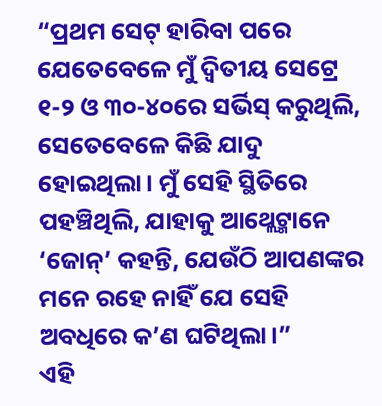“ପ୍ରଥମ ସେଟ୍ ହାରିବା ପରେ ଯେତେବେଳେ ମୁଁ ଦ୍ୱିତୀୟ ସେଟ୍ରେ ୧-୨ ଓ ୩୦-୪୦ରେ ସର୍ଭିସ୍ କରୁଥିଲି, ସେତେବେଳେ କିଛି ଯାଦୁ ହୋଇଥିଲା। ମୁଁ ସେହି ସ୍ଥିତିରେ ପହଞ୍ଚିଥିଲି, ଯାହାକୁ ଆଥ୍ଲେଟ୍ମାନେ ‘ଜୋନ୍’ କହନ୍ତି, ଯେଉଁଠି ଆପଣଙ୍କର ମନେ ରହେ ନାହିଁ ଯେ ସେହି ଅବଧିରେ କ’ଣ ଘଟିଥିଲା।”
ଏହି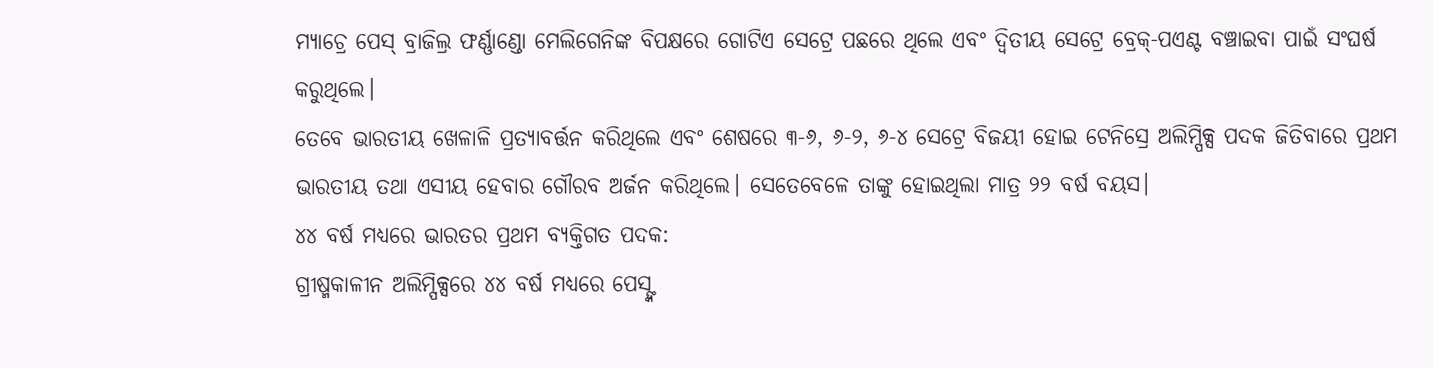ମ୍ୟାଚ୍ରେ ପେସ୍ ବ୍ରାଜିଲ୍ର ଫର୍ଣ୍ଣାଣ୍ଡୋ ମେଲିଗେନିଙ୍କ ବିପକ୍ଷରେ ଗୋଟିଏ ସେଟ୍ରେ ପଛରେ ଥିଲେ ଏବଂ ଦ୍ୱିତୀୟ ସେଟ୍ରେ ବ୍ରେକ୍-ପଏଣ୍ଟ ବଞ୍ଚାଇବା ପାଇଁ ସଂଘର୍ଷ କରୁଥିଲେ।
ତେବେ ଭାରତୀୟ ଖେଳାଳି ପ୍ରତ୍ୟାବର୍ତ୍ତନ କରିଥିଲେ ଏବଂ ଶେଷରେ ୩-୬, ୬-୨, ୬-୪ ସେଟ୍ରେ ବିଜୟୀ ହୋଇ ଟେନିସ୍ରେ ଅଲିମ୍ପିକ୍ସ ପଦକ ଜିତିବାରେ ପ୍ରଥମ ଭାରତୀୟ ତଥା ଏସୀୟ ହେବାର ଗୌରବ ଅର୍ଜନ କରିଥିଲେ। ସେତେବେଳେ ତାଙ୍କୁ ହୋଇଥିଲା ମାତ୍ର ୨୨ ବର୍ଷ ବୟସ।
୪୪ ବର୍ଷ ମଧ୍ୟରେ ଭାରତର ପ୍ରଥମ ବ୍ୟକ୍ତିଗତ ପଦକ:
ଗ୍ରୀଷ୍ମକାଳୀନ ଅଲିମ୍ପିକ୍ସରେ ୪୪ ବର୍ଷ ମଧ୍ୟରେ ପେସ୍ଙ୍କ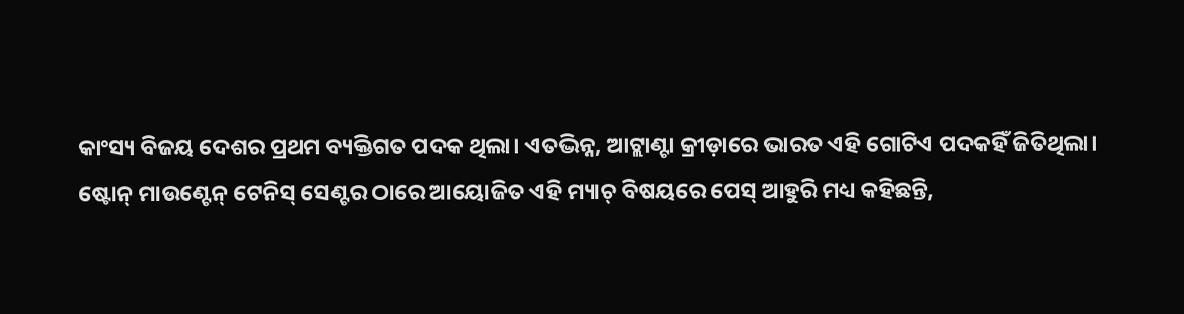କାଂସ୍ୟ ବିଜୟ ଦେଶର ପ୍ରଥମ ବ୍ୟକ୍ତିଗତ ପଦକ ଥିଲା। ଏତଦ୍ଭିନ୍ନ, ଆଟ୍ଲାଣ୍ଟା କ୍ରୀଡ଼ାରେ ଭାରତ ଏହି ଗୋଟିଏ ପଦକହିଁ ଜିତିଥିଲା।
ଷ୍ଟୋନ୍ ମାଉଣ୍ଟେନ୍ ଟେନିସ୍ ସେଣ୍ଟର ଠାରେ ଆୟୋଜିତ ଏହି ମ୍ୟାଚ୍ ବିଷୟରେ ପେସ୍ ଆହୁରି ମଧ୍ୟ କହିଛନ୍ତି,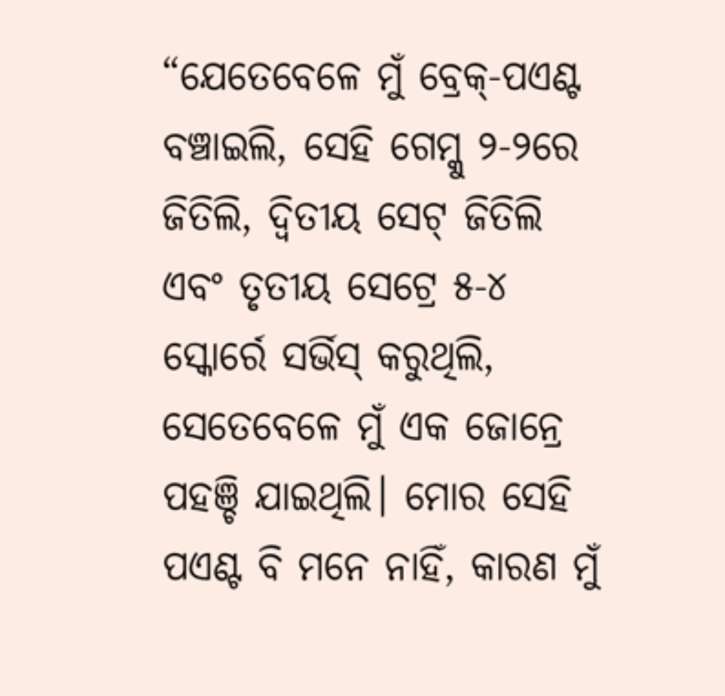“ଯେତେବେଳେ ମୁଁ ବ୍ରେକ୍-ପଏଣ୍ଟ ବଞ୍ଚାଇଲି, ସେହି ଗେମ୍କୁ ୨-୨ରେ ଜିତିଲି, ଦ୍ୱିତୀୟ ସେଟ୍ ଜିତିଲି ଏବଂ ତୃତୀୟ ସେଟ୍ରେ ୫-୪ ସ୍କୋର୍ରେ ସର୍ଭିସ୍ କରୁଥିଲି, ସେତେବେଳେ ମୁଁ ଏକ ଜୋନ୍ରେ ପହଞ୍ଚି ଯାଇଥିଲି। ମୋର ସେହି ପଏଣ୍ଟ ବି ମନେ ନାହିଁ, କାରଣ ମୁଁ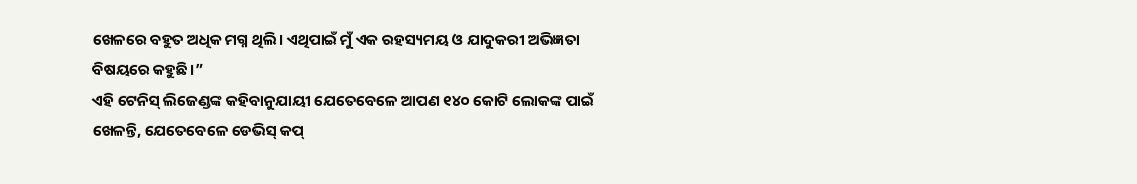ଖେଳରେ ବହୁତ ଅଧିକ ମଗ୍ନ ଥିଲି। ଏଥିପାଇଁ ମୁଁ ଏକ ରହସ୍ୟମୟ ଓ ଯାଦୁକରୀ ଅଭିଜ୍ଞତା ବିଷୟରେ କହୁଛି।”
ଏହି ଟେନିସ୍ ଲିଜେଣ୍ଡଙ୍କ କହିବାନୁଯାୟୀ ଯେତେବେଳେ ଆପଣ ୧୪୦ କୋଟି ଲୋକଙ୍କ ପାଇଁ ଖେଳନ୍ତି, ଯେତେବେଳେ ଡେଭିସ୍ କପ୍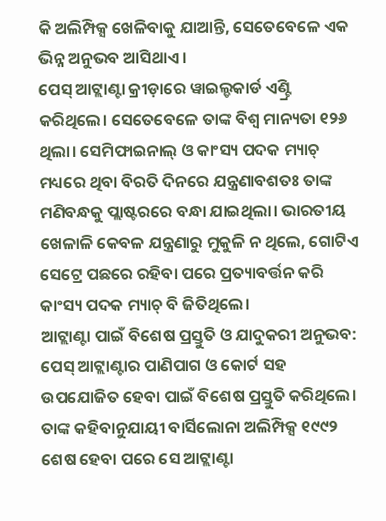କି ଅଲିମ୍ପିକ୍ସ ଖେଳିବାକୁ ଯାଆନ୍ତି, ସେତେବେଳେ ଏକ ଭିନ୍ନ ଅନୁଭବ ଆସିଥାଏ।
ପେସ୍ ଆଟ୍ଲାଣ୍ଟା କ୍ରୀଡ଼ାରେ ୱାଇଲ୍ଡକାର୍ଡ ଏଣ୍ଟ୍ରି କରିଥିଲେ। ସେତେବେଳେ ତାଙ୍କ ବିଶ୍ୱ ମାନ୍ୟତା ୧୨୬ ଥିଲା। ସେମିଫାଇନାଲ୍ ଓ କାଂସ୍ୟ ପଦକ ମ୍ୟାଚ୍ ମଧ୍ୟରେ ଥିବା ବିରତି ଦିନରେ ଯନ୍ତ୍ରଣାବଶତଃ ତାଙ୍କ ମଣିବନ୍ଧକୁ ପ୍ଲାଷ୍ଟରରେ ବନ୍ଧା ଯାଇଥିଲା। ଭାରତୀୟ ଖେଳାଳି କେବଳ ଯନ୍ତ୍ରଣାରୁ ମୁକୁଳି ନ ଥିଲେ, ଗୋଟିଏ ସେଟ୍ରେ ପଛରେ ରହିବା ପରେ ପ୍ରତ୍ୟାବର୍ତ୍ତନ କରି କାଂସ୍ୟ ପଦକ ମ୍ୟାଚ୍ ବି ଜିତିଥିଲେ।
ଆଟ୍ଲାଣ୍ଟା ପାଇଁ ବିଶେଷ ପ୍ରସ୍ତୁତି ଓ ଯାଦୁକରୀ ଅନୁଭବ:
ପେସ୍ ଆଟ୍ଲାଣ୍ଟାର ପାଣିପାଗ ଓ କୋର୍ଟ ସହ ଉପଯୋଜିତ ହେବା ପାଇଁ ବିଶେଷ ପ୍ରସ୍ତୁତି କରିଥିଲେ। ତାଙ୍କ କହିବାନୁଯାୟୀ ବାର୍ସିଲୋନା ଅଲିମ୍ପିକ୍ସ ୧୯୯୨ ଶେଷ ହେବା ପରେ ସେ ଆଟ୍ଲାଣ୍ଟା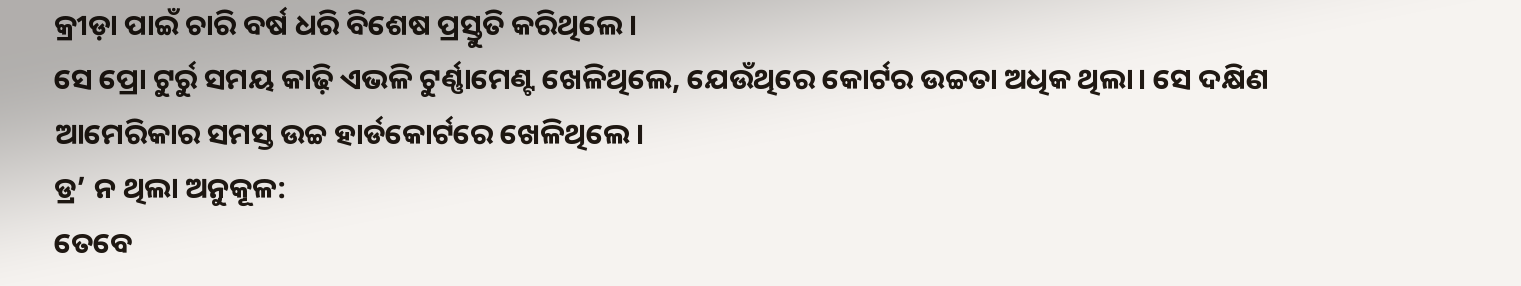କ୍ରୀଡ଼ା ପାଇଁ ଚାରି ବର୍ଷ ଧରି ବିଶେଷ ପ୍ରସ୍ତୁତି କରିଥିଲେ।
ସେ ପ୍ରୋ ଟୁର୍ରୁ ସମୟ କାଢ଼ି ଏଭଳି ଟୁର୍ଣ୍ଣାମେଣ୍ଟ ଖେଳିଥିଲେ, ଯେଉଁଥିରେ କୋର୍ଟର ଉଚ୍ଚତା ଅଧିକ ଥିଲା। ସେ ଦକ୍ଷିଣ ଆମେରିକାର ସମସ୍ତ ଉଚ୍ଚ ହାର୍ଡକୋର୍ଟରେ ଖେଳିଥିଲେ।
ଡ୍ର’ ନ ଥିଲା ଅନୁକୂଳ:
ତେବେ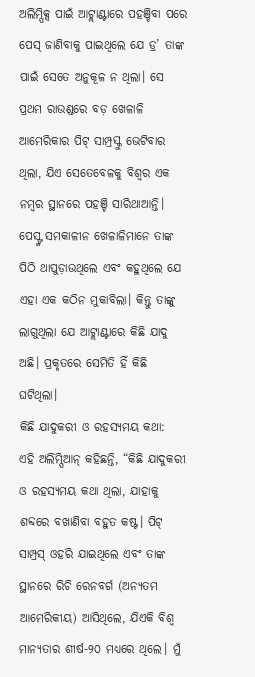ଅଲିମ୍ପିକ୍ସ ପାଇଁ ଆଟ୍ଲାଣ୍ଟାରେ ପହଞ୍ଚିବା ପରେ ପେସ୍ ଜାଣିବାକୁ ପାଇଥିଲେ ଯେ ଡ୍ର’ ତାଙ୍କ ପାଇଁ ସେତେ ଅନୁକୂଳ ନ ଥିଲା। ସେ ପ୍ରଥମ ରାଉଣ୍ଡରେ ବଡ଼ ଖେଳାଳି ଆମେରିକାର ପିଟ୍ ସାମ୍ପ୍ରସ୍କୁ ଭେଟିବାର ଥିଲା, ଯିଏ ସେତେବେଳକୁ ବିଶ୍ୱର ଏକ ନମ୍ବର ସ୍ଥାନରେ ପହଞ୍ଚି ସାରିଥାଆନ୍ତି।
ପେସ୍ଙ୍କ ସମକାଳୀନ ଖେଳାଳିମାନେ ତାଙ୍କ ପିଠି ଥାପୁଡ଼ାଉଥିଲେ ଏବଂ କହୁଥିଲେ ଯେ ଏହା ଏକ କଠିନ ମୁକାବିଲା। କିନ୍ତୁ ତାଙ୍କୁ ଲାଗୁଥିଲା ଯେ ଆଟ୍ଲାଣ୍ଟାରେ କିଛି ଯାଦୁ ଅଛି। ପ୍ରକୃତରେ ସେମିତି ହିଁ କିଛି ଘଟିଥିଲା।
କିଛି ଯାଦୁକରୀ ଓ ରହସ୍ୟମୟ କଥା:
ଏହି ଅଲିମ୍ପିଆନ୍ କହିଛନ୍ତି, “କିଛି ଯାଦୁକରୀ ଓ ରହସ୍ୟମୟ କଥା ଥିଲା, ଯାହାକୁ ଶବ୍ଦରେ ବଖାଣିବା ବହୁତ କଷ୍ଟ। ପିଟ୍ ସାମ୍ପ୍ରସ୍ ଓହରି ଯାଇଥିଲେ ଏବଂ ତାଙ୍କ ସ୍ଥାନରେ ରିଚି ରେନବର୍ଗ (ଅନ୍ୟତମ ଆମେରିକୀୟ) ଆସିଥିଲେ, ଯିଏକି ବିଶ୍ୱ ମାନ୍ୟତାର ଶୀର୍ଷ-୨୦ ମଧ୍ୟରେ ଥିଲେ। ମୁଁ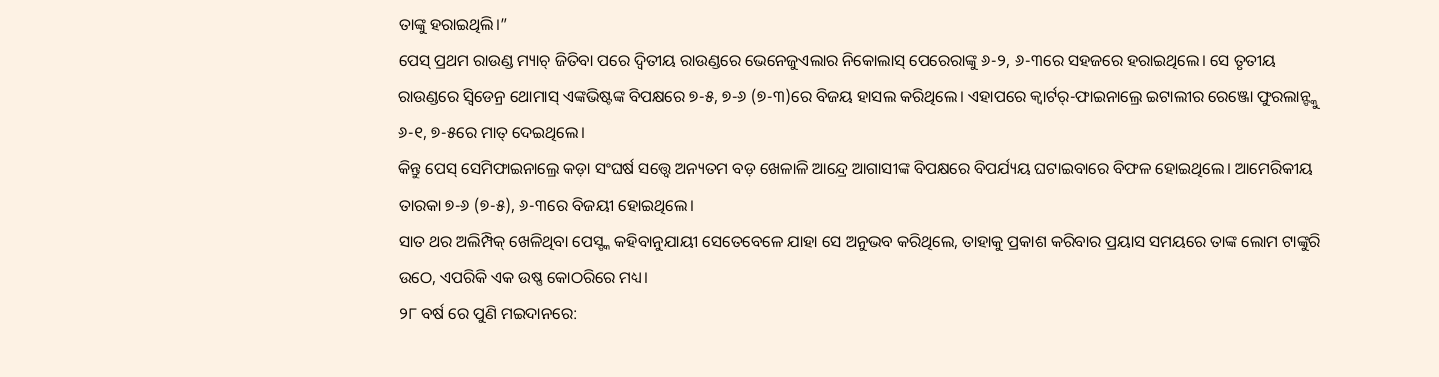ତାଙ୍କୁ ହରାଇଥିଲି।”
ପେସ୍ ପ୍ରଥମ ରାଉଣ୍ଡ ମ୍ୟାଚ୍ ଜିତିବା ପରେ ଦ୍ୱିତୀୟ ରାଉଣ୍ଡରେ ଭେନେଜୁଏଲାର ନିକୋଲାସ୍ ପେରେରାଙ୍କୁ ୬-୨, ୬-୩ରେ ସହଜରେ ହରାଇଥିଲେ। ସେ ତୃତୀୟ ରାଉଣ୍ଡରେ ସ୍ୱିଡେନ୍ର ଥୋମାସ୍ ଏଙ୍କଭିଷ୍ଟଙ୍କ ବିପକ୍ଷରେ ୭-୫, ୭-୬ (୭-୩)ରେ ବିଜୟ ହାସଲ କରିଥିଲେ। ଏହାପରେ କ୍ୱାର୍ଟର୍-ଫାଇନାଲ୍ରେ ଇଟାଲୀର ରେଞ୍ଜୋ ଫୁରଲାନ୍ଙ୍କୁ ୬-୧, ୭-୫ରେ ମାତ୍ ଦେଇଥିଲେ।
କିନ୍ତୁ ପେସ୍ ସେମିଫାଇନାଲ୍ରେ କଡ଼ା ସଂଘର୍ଷ ସତ୍ତ୍ୱେ ଅନ୍ୟତମ ବଡ଼ ଖେଳାଳି ଆନ୍ଦ୍ରେ ଆଗାସୀଙ୍କ ବିପକ୍ଷରେ ବିପର୍ଯ୍ୟୟ ଘଟାଇବାରେ ବିଫଳ ହୋଇଥିଲେ। ଆମେରିକୀୟ ତାରକା ୭-୬ (୭-୫), ୬-୩ରେ ବିଜୟୀ ହୋଇଥିଲେ।
ସାତ ଥର ଅଲିମ୍ପିକ୍ ଖେଳିଥିବା ପେସ୍ଙ୍କ କହିବାନୁଯାୟୀ ସେତେବେଳେ ଯାହା ସେ ଅନୁଭବ କରିଥିଲେ, ତାହାକୁ ପ୍ରକାଶ କରିବାର ପ୍ରୟାସ ସମୟରେ ତାଙ୍କ ଲୋମ ଟାଙ୍କୁରି ଉଠେ, ଏପରିକି ଏକ ଉଷ୍ଣ କୋଠରିରେ ମଧ୍ୟ।
୨୮ ବର୍ଷ ରେ ପୁଣି ମଇଦାନରେ: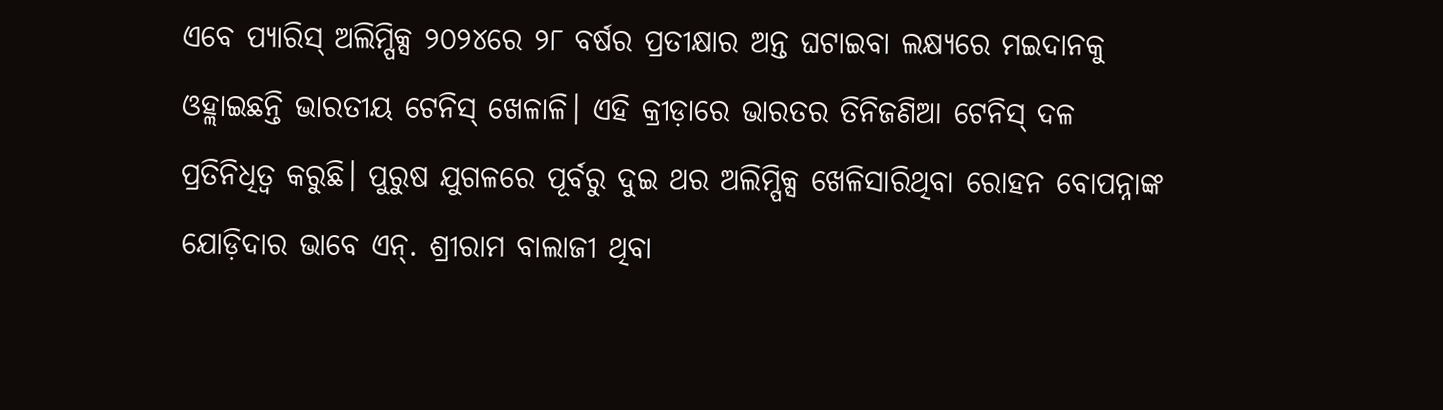ଏବେ ପ୍ୟାରିସ୍ ଅଲିମ୍ପିକ୍ସ ୨୦୨୪ରେ ୨୮ ବର୍ଷର ପ୍ରତୀକ୍ଷାର ଅନ୍ତ ଘଟାଇବା ଲକ୍ଷ୍ୟରେ ମଇଦାନକୁ ଓହ୍ଲାଇଛନ୍ତି ଭାରତୀୟ ଟେନିସ୍ ଖେଳାଳି। ଏହି କ୍ରୀଡ଼ାରେ ଭାରତର ତିନିଜଣିଆ ଟେନିସ୍ ଦଳ ପ୍ରତିନିଧିତ୍ୱ କରୁଛି। ପୁରୁଷ ଯୁଗଳରେ ପୂର୍ବରୁ ଦୁଇ ଥର ଅଲିମ୍ପିକ୍ସ ଖେଳିସାରିଥିବା ରୋହନ ବୋପନ୍ନାଙ୍କ ଯୋଡ଼ିଦାର ଭାବେ ଏନ୍. ଶ୍ରୀରାମ ବାଲାଜୀ ଥିବା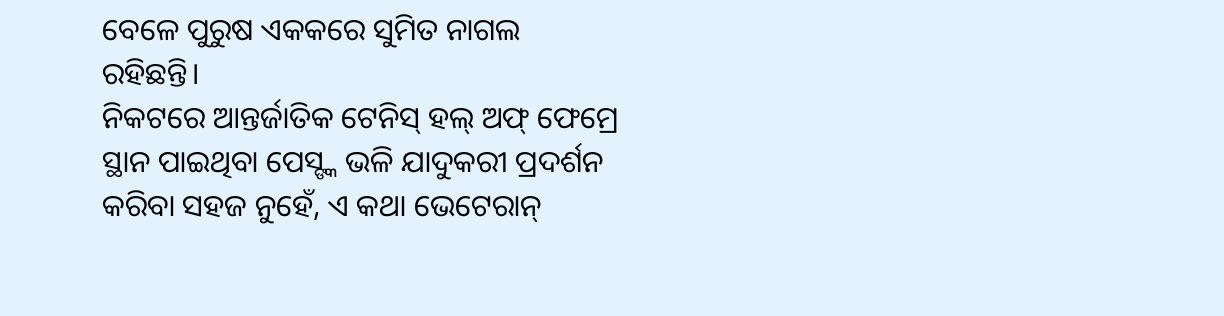ବେଳେ ପୁରୁଷ ଏକକରେ ସୁମିତ ନାଗଲ ରହିଛନ୍ତି।
ନିକଟରେ ଆନ୍ତର୍ଜାତିକ ଟେନିସ୍ ହଲ୍ ଅଫ୍ ଫେମ୍ରେ ସ୍ଥାନ ପାଇଥିବା ପେସ୍ଙ୍କ ଭଳି ଯାଦୁକରୀ ପ୍ରଦର୍ଶନ କରିବା ସହଜ ନୁହେଁ, ଏ କଥା ଭେଟେରାନ୍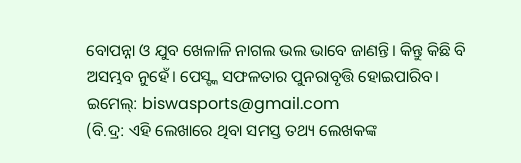ବୋପନ୍ନା ଓ ଯୁବ ଖେଳାଳି ନାଗଲ ଭଲ ଭାବେ ଜାଣନ୍ତି। କିନ୍ତୁ କିଛି ବି ଅସମ୍ଭବ ନୁହେଁ। ପେସ୍ଙ୍କ ସଫଳତାର ପୁନରାବୃତ୍ତି ହୋଇପାରିବ।
ଇମେଲ୍: biswasports@gmail.com
(ବି.ଦ୍ର: ଏହି ଲେଖାରେ ଥିବା ସମସ୍ତ ତଥ୍ୟ ଲେଖକଙ୍କ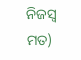ନିଜସ୍ୱ ମତ)